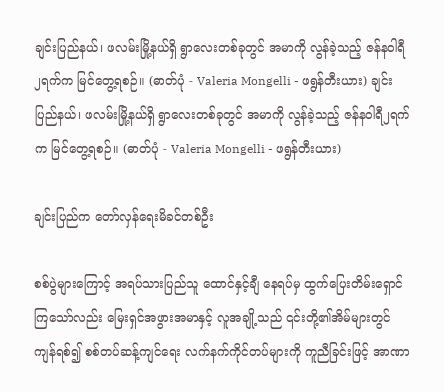ချင်းပြည်နယ်၊ ဖလမ်းမြို့နယ်ရှိ ရွာလေးတစ်ခုတွင် အမာကို လွန်ခဲ့သည့် ဇန်နဝါရီ၂ရက်က မြင်တွေ့ရစဉ်။ (ဓာတ်ပုံ - Valeria Mongelli - ဖရွန်တီးယား) ချင်းပြည်နယ်၊ ဖလမ်းမြို့နယ်ရှိ ရွာလေးတစ်ခုတွင် အမာကို လွန်ခဲ့သည့် ဇန်နဝါရီ၂ရက်က မြင်တွေ့ရစဉ်။ (ဓာတ်ပုံ - Valeria Mongelli - ဖရွန်တီးယား)

ချင်းပြည်က တော်လှန်ရေးမိခင်တစ်ဦး

စစ်ပွဲများကြောင့် အရပ်သားပြည်သူ ထောင်နှင့်ချီ နေရပ်မှ ထွက်ပြေးတိမ်းရှောင်ကြသော်လည်း မြေးရှင်အဖွားအမာနှင့် လူအချို့သည် ၎င်းတို့၏အိမ်များတွင် ကျန်ရစ်၍ စစ်တပ်ဆန့်ကျင်ရေး လက်နက်ကိုင်တပ်များကို ကူညီခြင်းဖြင့် အာဏာ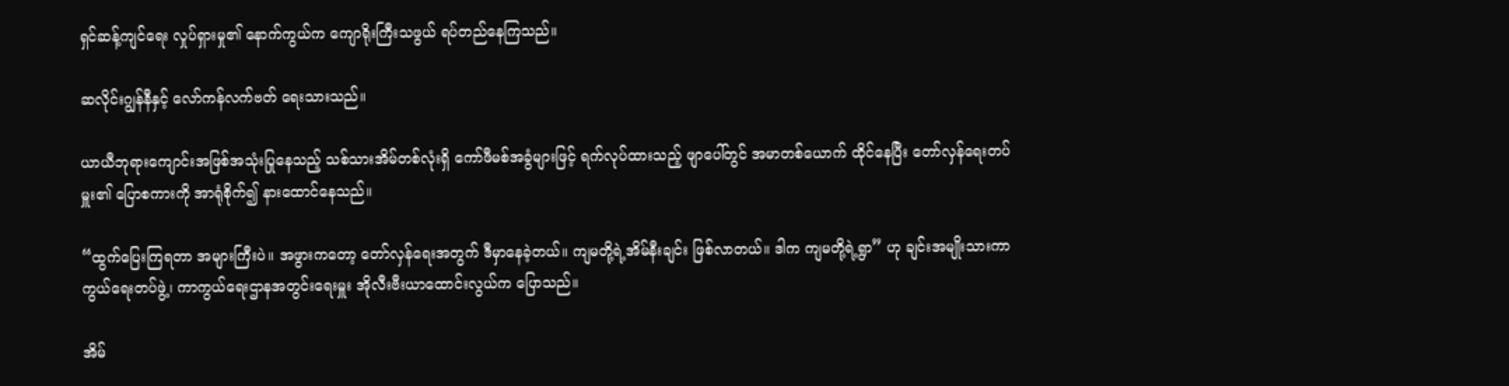ရှင်ဆန့်ကျင်ရေး လှုပ်ရှားမှု၏ နောက်ကွယ်က ကျောရိုးကြီးသဖွယ် ရပ်တည်နေကြသည်။

ဆလိုင်းဂျွန်နီနှင့် လော်ကန်လက်ဗတ် ရေးသားသည်။

ယာယီဘုရားကျောင်းအဖြစ်အသုံးပြုနေသည့် သစ်သားအိမ်တစ်လုံးရှိ ကော်ဖီမစ်အခွံများဖြင့် ရက်လုပ်ထားသည့် ဖျာပေါ်တွင် အမာတစ်ယောက် ထိုင်နေပြီး တော်လှန်ရေးတပ်မှူး၏ ပြောစကားကို အာရုံစိုက်၍ နားထောင်နေသည်။

“ထွက်ပြေးကြရတာ အများကြီးပဲ။ အဖွားကတော့ တော်လှန်ရေးအတွက် ဒီမှာနေခဲ့တယ်။ ကျမတို့ရဲ့အိမ်နီးချင်း ဖြစ်လာတယ်။ ဒါက ကျမတို့ရဲ့ရွာ” ဟု ချင်းအမျိုးသားကာကွယ်ရေးတပ်ဖွဲ့၊ ကာကွယ်ရေးဌာနအတွင်းရေးမှူး အိုလီးဗီးယာထောင်းလွယ်က ပြောသည်။

အိမ်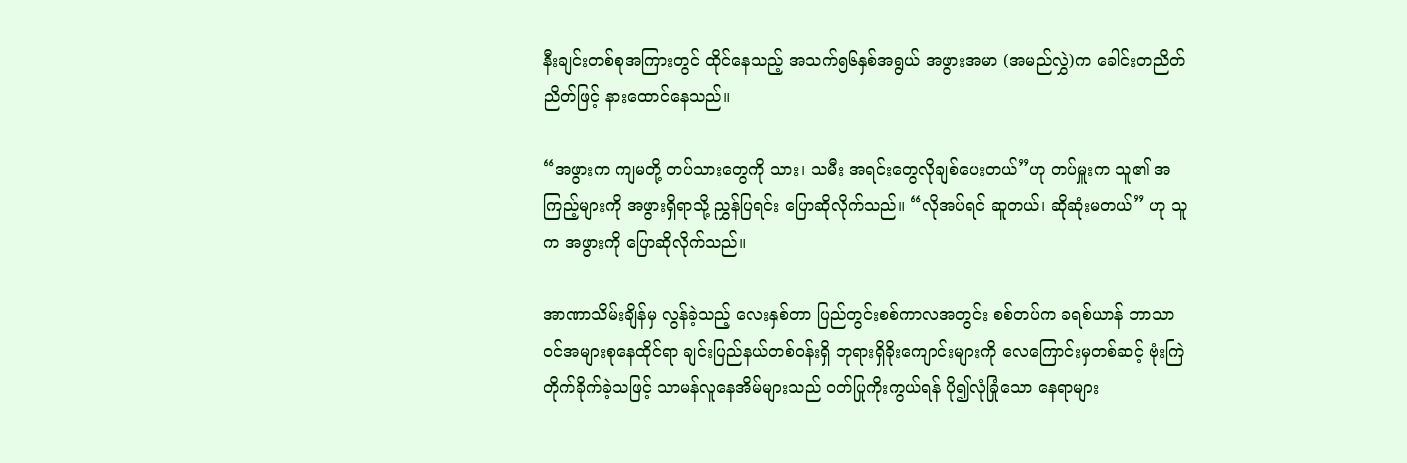နီးချင်းတစ်စုအကြားတွင် ထိုင်နေသည့် အသက်၅၆နှစ်အရွယ် အဖွားအမာ (အမည်လွှဲ)က ခေါင်းတညိတ်ညိတ်ဖြင့် နားထောင်နေသည်။

“အဖွားက ကျမတို့ တပ်သားတွေကို သား၊ သမီး အရင်းတွေလိုချစ်ပေးတယ်”ဟု တပ်မှူးက သူ၏ အကြည့်များကို အဖွားရှိရာသို့ ညွှန်ပြရင်း ပြောဆိုလိုက်သည်။ “လိုအပ်ရင် ဆူတယ်၊ ဆိုဆုံးမတယ်” ဟု သူက အဖွားကို ပြောဆိုလိုက်သည်။

အာဏာသိမ်းချိန်မှ လွန်ခဲ့သည့် လေးနှစ်တာ ပြည်တွင်းစစ်ကာလအတွင်း စစ်တပ်က ခရစ်ယာန် ဘာသာဝင်အများစုနေထိုင်ရာ ချင်းပြည်နယ်တစ်ဝန်းရှိ ဘုရားရှိခိုးကျောင်းများကို လေကြောင်းမှတစ်ဆင့် ဗုံးကြဲတိုက်ခိုက်ခဲ့သဖြင့် သာမန်လူနေအိမ်များသည် ဝတ်ပြုကိုးကွယ်ရန် ပို၍လုံခြုံသော နေရာများ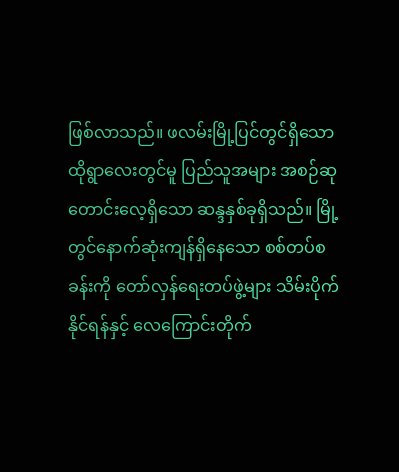ဖြစ်လာသည်။ ဖလမ်းမြို့ပြင်တွင်ရှိသော ထိုရွာလေးတွင်မူ ပြည်သူအများ အစဉ်ဆုတောင်းလေ့ရှိသော ဆန္ဒနှစ်ခုရှိသည်။ မြို့တွင်နောက်ဆုံးကျန်ရှိနေသော စစ်တပ်စခန်းကို တော်လှန်ရေးတပ်ဖွဲ့များ သိမ်းပိုက်နိုင်ရန်နှင့် လေကြောင်းတိုက်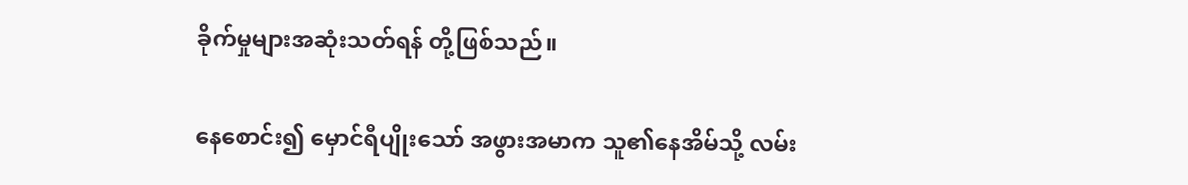ခိုက်မှုများအဆုံးသတ်ရန် တို့ဖြစ်သည်။

နေစောင်း၍ မှောင်ရီပျိုးသော် အဖွားအမာက သူ၏နေအိမ်သို့ လမ်း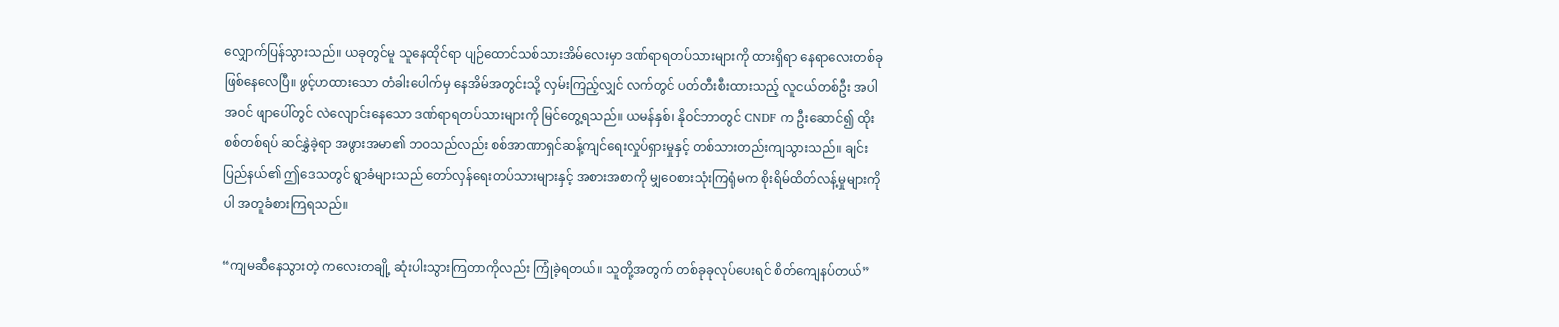လျှောက်ပြန်သွားသည်။ ယခုတွင်မူ သူနေထိုင်ရာ ပျဉ်ထောင်သစ်သားအိမ်လေးမှာ ဒဏ်ရာရတပ်သားများကို ထားရှိရာ နေရာလေးတစ်ခု ဖြစ်နေလေပြီ။ ဖွင့်ဟထားသော တံခါးပေါက်မှ နေအိမ်အတွင်းသို့ လှမ်းကြည့်လျှင် လက်တွင် ပတ်တီးစီးထားသည့် လူငယ်တစ်ဦး အပါအဝင် ဖျာပေါ်တွင် လဲလျောင်းနေသော ဒဏ်ရာရတပ်သားများကို မြင်တွေ့ရသည်။ ယမန်နှစ်၊ နိုဝင်ဘာတွင် CNDF က ဦးဆောင်၍ ထိုးစစ်တစ်ရပ် ဆင်နွှဲခဲ့ရာ အဖွားအမာ၏ ဘဝသည်လည်း စစ်အာဏာရှင်ဆန့်ကျင်ရေးလှုပ်ရှားမှုနှင့် တစ်သားတည်းကျသွားသည်။ ချင်းပြည်နယ်၏ ဤဒေသတွင် ရွာခံများသည် တော်လှန်ရေးတပ်သားများနှင့် အစားအစာကို မျှဝေစားသုံးကြရုံမက စိုးရိမ်ထိတ်လန့်မှုများကိုပါ အတူခံစားကြရသည်။

“ကျမဆီနေသွားတဲ့ ကလေးတချို့ ဆုံးပါးသွားကြတာကိုလည်း ကြုံခဲ့ရတယ်။ သူတို့အတွက် တစ်ခုခုလုပ်ပေးရင် စိတ်ကျေနပ်တယ်”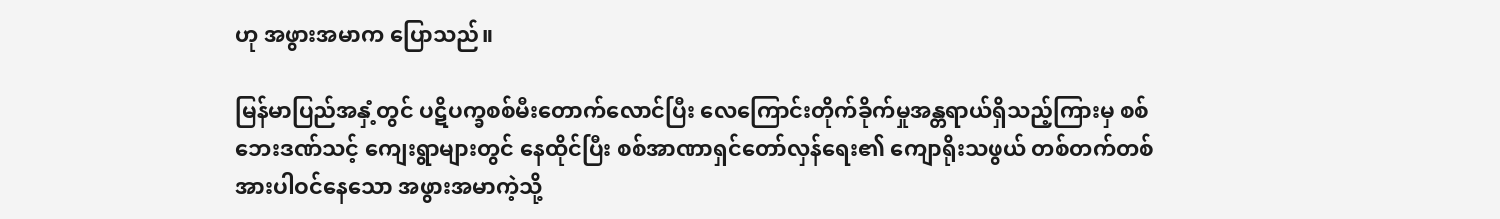ဟု အဖွားအမာက ပြောသည်။

မြန်မာပြည်အနှံ့တွင် ပဋိပက္ခစစ်မီးတောက်လောင်ပြီး လေကြောင်းတိုက်ခိုက်မှုအန္တရာယ်ရှိသည့်ကြားမှ စစ်ဘေးဒဏ်သင့် ကျေးရွာများတွင် နေထိုင်ပြီး စစ်အာဏာရှင်တော်လှန်ရေး၏ ကျောရိုးသဖွယ် တစ်တက်တစ်အားပါဝင်နေသော အဖွားအမာကဲ့သို့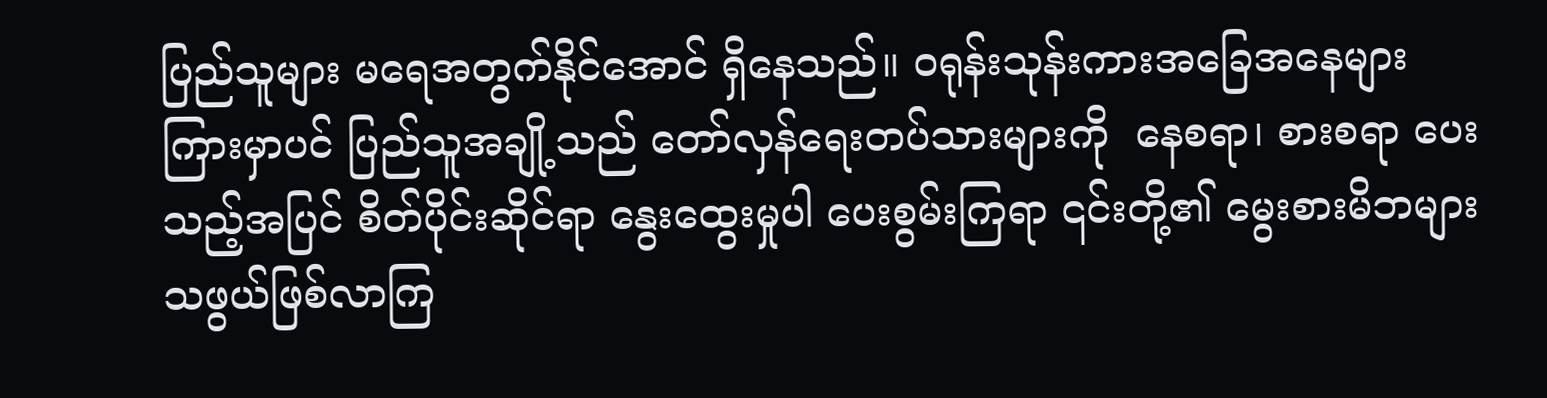ပြည်သူများ မရေအတွက်နိုင်အောင် ရှိနေသည်။ ဝရုန်းသုန်းကားအခြေအနေများ ကြားမှာပင် ပြည်သူအချို့သည် တော်လှန်ရေးတပ်သားများကို  နေစရာ၊ စားစရာ ပေးသည့်အပြင် စိတ်ပိုင်းဆိုင်ရာ နွေးထွေးမှုပါ ပေးစွမ်းကြရာ ၎င်းတို့၏ မွေးစားမိဘများသဖွယ်ဖြစ်လာကြ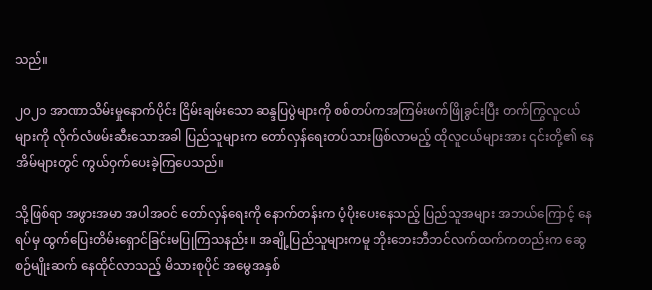သည်။

၂၀၂၁ အာဏာသိမ်းမှုနောက်ပိုင်း ငြိမ်းချမ်းသော ဆန္ဒပြပွဲများကို စစ်တပ်ကအကြမ်းဖက်ဖြိုခွင်းပြီး တက်ကြွလူငယ်များကို လိုက်လံဖမ်းဆီးသောအခါ ပြည်သူများက တော်လှန်ရေးတပ်သားဖြစ်လာမည့် ထိုလူငယ်များအား ၎င်းတို့၏ နေအိမ်များတွင် ကွယ်ဝှက်ပေးခဲ့ကြပေသည်။

သို့ဖြစ်ရာ အဖွားအမာ အပါအဝင် တော်လှန်ရေးကို နောက်တန်းက ပံ့ပိုးပေးနေသည့် ပြည်သူအများ အဘယ်ကြောင့် နေရပ်မှ ထွက်ပြေးတိမ်းရှောင်ခြင်းမပြုကြသနည်း။ အချို့ပြည်သူများကမူ ဘိုးဘေးဘီဘင်လက်ထက်ကတည်းက ဆွေစဉ်မျိုးဆက် နေထိုင်လာသည့် မိသားစုပိုင် အမွေအနှစ်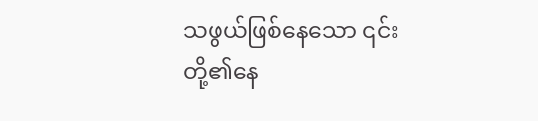သဖွယ်ဖြစ်နေသော ၎င်းတို့၏နေ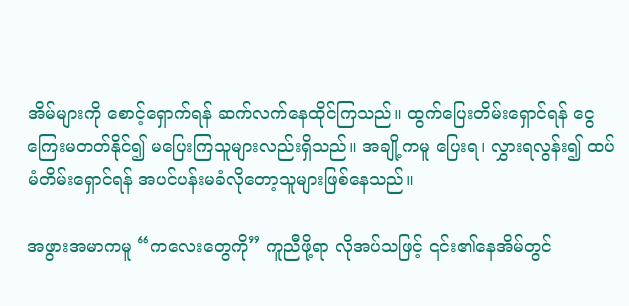အိမ်များကို စောင့်ရှောက်ရန် ဆက်လက်နေထိုင်ကြသည်။ ထွက်ပြေးတိမ်းရှောင်ရန် ငွေကြေးမတတ်နိုင်၍ မပြေးကြသူများလည်းရှိသည်။ အချို့ကမူ ပြေးရ၊ လွှားရလွန်း၍ ထပ်မံတိမ်းရှောင်ရန် အပင်ပန်းမခံလိုတော့သူများဖြစ်နေသည်။

အဖွားအမာကမူ “ကလေးတွေကို” ကူညီဖို့ရာ လိုအပ်သဖြင့် ၎င်း၏နေအိမ်တွင်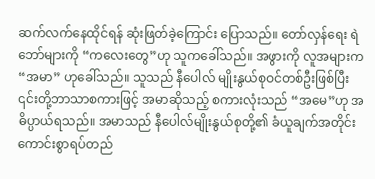ဆက်လက်နေထိုင်ရန် ဆုံးဖြတ်ခဲ့ကြောင်း ပြောသည်။ တော်လှန်ရေး ရဲဘော်များကို “ကလေးတွေ”ဟု သူကခေါ်သည်။ အဖွားကို လူအများက “အမာ” ဟုခေါ်သည်။ သူသည် နီပေါလ် မျိုးနွယ်စုဝင်တစ်ဦးဖြစ်ပြီး ၎င်းတို့ဘာသာစကားဖြင့် အမာဆိုသည့် စကားလုံးသည် “အမေ”ဟု အဓိပ္ပာယ်ရသည်။ အမာသည် နီပေါလ်မျိုးနွယ်စုတို့၏ ခံယူချက်အတိုင်း ကောင်းစွာရပ်တည်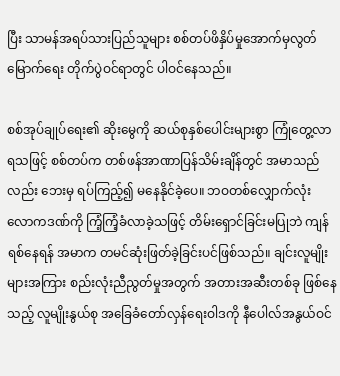ပြီး သာမန်အရပ်သားပြည်သူများ စစ်တပ်ဖိနှိပ်မှုအောက်မှလွတ်မြောက်ရေး တိုက်ပွဲဝင်ရာတွင် ပါဝင်နေသည်။

စစ်အုပ်ချုပ်ရေး၏ ဆိုးမွေကို ဆယ်စုနှစ်ပေါင်းများစွာ ကြုံတွေ့လာရသဖြင့် စစ်တပ်က တစ်ဖန်အာဏာပြန်သိမ်းချိန်တွင် အမာသည်လည်း ဘေးမှ ရပ်ကြည့်၍ မနေနိုင်ခဲ့ပေ။ ဘဝတစ်လျှောက်လုံး လောကဒဏ်ကို ကြံ့ကြံ့ခံလာခဲ့သဖြင့် တိမ်းရှောင်ခြင်းမပြုဘဲ ကျန်ရစ်နေရန် အမာက တမင်ဆုံးဖြတ်ခဲ့ခြင်းပင်ဖြစ်သည်။ ချင်းလူမျိုးများအကြား စည်းလုံးညီညွတ်မှုအတွက် အတားအဆီးတစ်ခု ဖြစ်နေသည့် လူမျိုးနွယ်စု အခြေခံတော်လှန်ရေးဝါဒကို နီပေါလ်အနွယ်ဝင်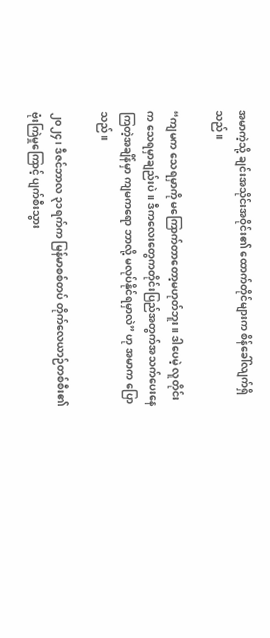အမာကဲ့သို့ ချင်းအသိုင်းအဝိုင်း၏ ထောက်တိုင်များက စိန်ခေါ်လျက်ရှိသည်။

“ကျမက သေရမှာကို မကြောက်တာတော့မဟုတ်ဘူး။ ဒါပေမဲ့ လူတိုင်းက သေရမှာချည်းပဲ။ ဒီကလေးတွေကတိုင်းပြည်အတွက်အသက်ပေးနေကြတဲ့အချိန်မှာ ကျမကရော ဘာလို့ မလုပ်နိုင်ရမှာလဲ” ဟု အမာက ပြောသည်။

၂၀၂၄၊ ဒီဇင်ဘာလ ၃၁ရက်က မြန်မာစစ်တပ် တိုက်လေယာဉ်တစ်စီး၏ ဗုံးကြဲမှုကြောင့် ပျက်စီးသွား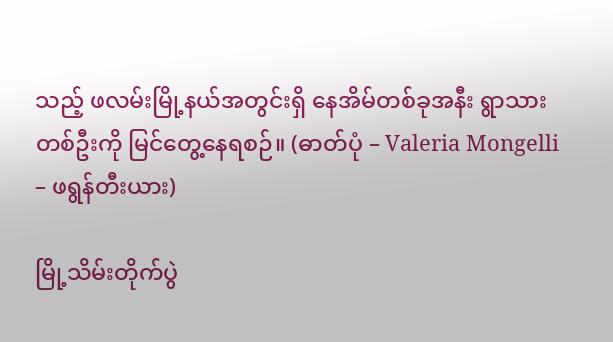သည့် ဖလမ်းမြို့နယ်အတွင်းရှိ နေအိမ်တစ်ခုအနီး ရွာသားတစ်ဦးကို မြင်တွေ့နေရစဉ်။ (ဓာတ်ပုံ – Valeria Mongelli – ဖရွန်တီးယား)

မြို့သိမ်းတိုက်ပွဲ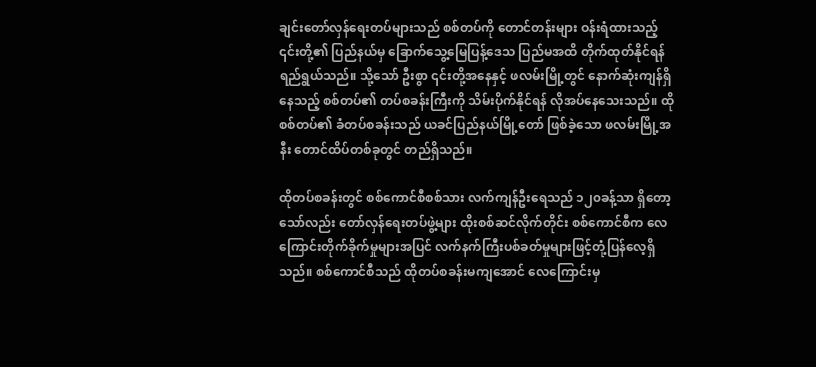ချင်းတော်လှန်ရေးတပ်များသည် စစ်တပ်ကို တောင်တန်းများ ဝန်းရံထားသည့် ၎င်းတို့၏ ပြည်နယ်မှ ခြောက်သွေ့မြေပြန့်ဒေသ ပြည်မအထိ တိုက်ထုတ်နိုင်ရန် ရည်ရွယ်သည်။ သို့သော် ဦးစွာ ၎င်းတို့အနေနှင့် ဖလမ်းမြို့တွင် နောက်ဆုံးကျန်ရှိနေသည့် စစ်တပ်၏ တပ်စခန်းကြီးကို သိမ်းပိုက်နိုင်ရန် လိုအပ်နေသေးသည်။ ထိုစစ်တပ်၏ ခံတပ်စခန်းသည် ယခင်ပြည်နယ်မြို့တော် ဖြစ်ခဲ့သော ဖလမ်းမြို့အနီး တောင်ထိပ်တစ်ခုတွင် တည်ရှိသည်။

ထိုတပ်စခန်းတွင် စစ်ကောင်စီစစ်သား လက်ကျန်ဦးရေသည် ၁၂၀ခန့်သာ ရှိတော့သော်လည်း တော်လှန်ရေးတပ်ဖွဲ့များ ထိုးစစ်ဆင်လိုက်တိုင်း စစ်ကောင်စီက လေကြောင်းတိုက်ခိုက်မှုများအပြင် လက်နက်ကြီးပစ်ခတ်မှုများဖြင့်တုံ့ပြန်လေ့ရှိသည်။ စစ်ကောင်စီသည် ထိုတပ်စခန်းမကျအောင် လေကြောင်းမှ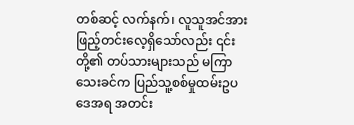တစ်ဆင့် လက်နက်၊ လူသူအင်အား ဖြည့်တင်းလေ့ရှိသော်လည်း ၎င်းတို့၏ တပ်သားများသည် မကြာသေးခင်က ပြည်သူ့စစ်မှုထမ်းဥပဒေအရ အတင်း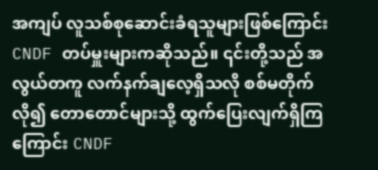အကျပ် လူသစ်စုဆောင်းခံရသူများဖြစ်ကြောင်း CNDF တပ်မှူးများကဆိုသည်။ ၎င်းတို့သည် အလွယ်တကူ လက်နက်ချလေ့ရှိသလို စစ်မတိုက်လို၍ တောတောင်များသို့ ထွက်ပြေးလျက်ရှိကြကြောင်း CNDF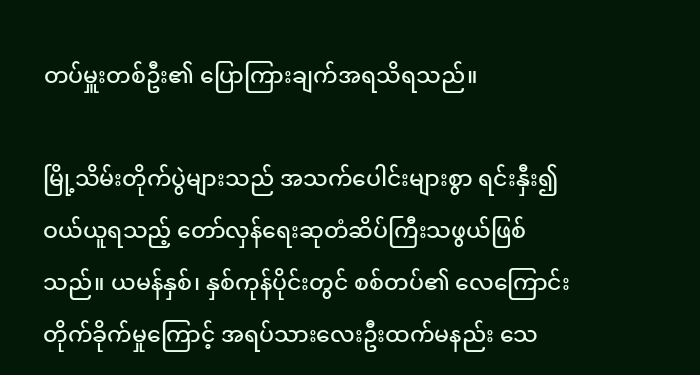တပ်မှူးတစ်ဦး၏ ပြောကြားချက်အရသိရသည်။

မြို့သိမ်းတိုက်ပွဲများသည် အသက်ပေါင်းများစွာ ရင်းနှီး၍ ဝယ်ယူရသည့် တော်လှန်ရေးဆုတံဆိပ်ကြီးသဖွယ်ဖြစ်သည်။ ယမန်နှစ်၊ နှစ်ကုန်ပိုင်းတွင် စစ်တပ်၏ လေကြောင်းတိုက်ခိုက်မှုကြောင့် အရပ်သားလေးဦးထက်မနည်း သေ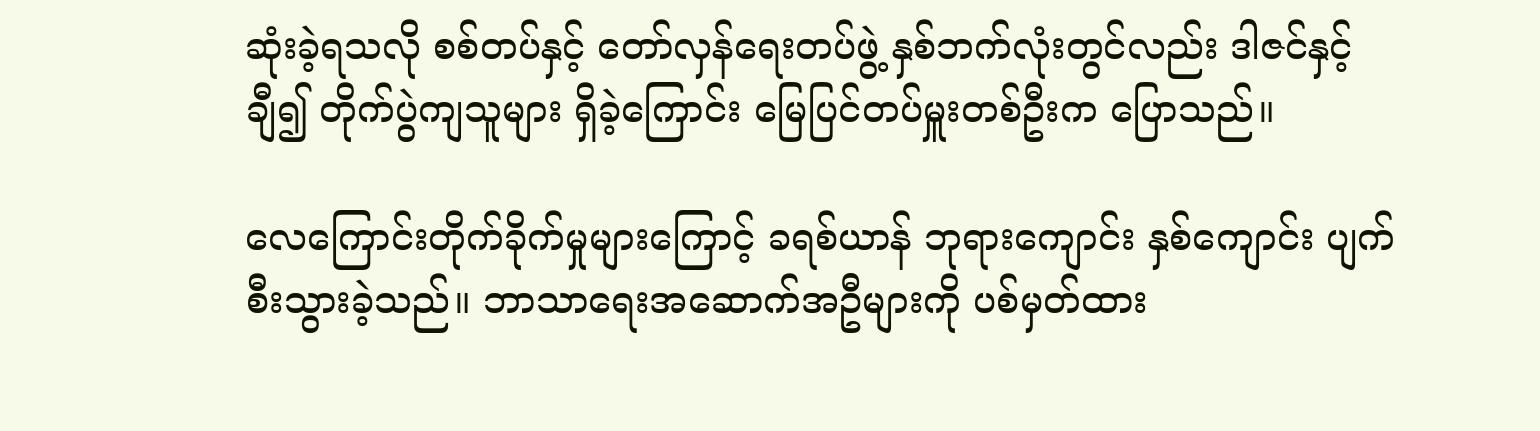ဆုံးခဲ့ရသလို စစ်တပ်နှင့် တော်လှန်ရေးတပ်ဖွဲ့ နှစ်ဘက်လုံးတွင်လည်း ဒါဇင်နှင့်ချီ၍ တိုက်ပွဲကျသူများ ရှိခဲ့ကြောင်း မြေပြင်တပ်မှူးတစ်ဦးက ပြောသည်။

လေကြောင်းတိုက်ခိုက်မှုများကြောင့် ခရစ်ယာန် ဘုရားကျောင်း နှစ်ကျောင်း ပျက်စီးသွားခဲ့သည်။ ဘာသာရေးအဆောက်အဦများကို ပစ်မှတ်ထား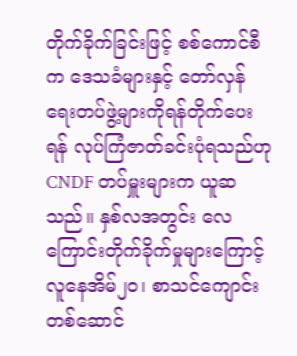တိုက်ခိုက်ခြင်းဖြင့် စစ်ကောင်စီက ဒေသခံများနှင့် တော်လှန်ရေးတပ်ဖွဲ့များကိုရန်တိုက်ပေးရန် လုပ်ကြံဇာတ်ခင်းပုံရသည်ဟု CNDF တပ်မှူးများက ယူဆသည်။ နှစ်လအတွင်း လေကြောင်းတိုက်ခိုက်မှုများကြောင့် လူနေအိမ်၂၀၊ စာသင်ကျောင်း တစ်ဆောင်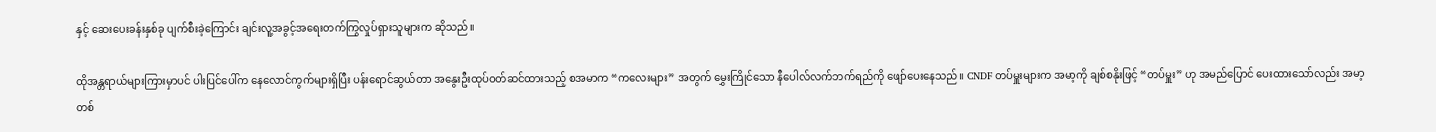နှင့် ဆေးပေးခန်းနှစ်ခု ပျက်စီးခဲ့ကြောင်း ချင်းလူ့အခွင့်အရေးတက်ကြွလှုပ်ရှားသူများက ဆိုသည်။

ထိုအန္တရာယ်များကြားမှာပင် ပါးပြင်ပေါ်က နေလောင်ကွက်များရှိပြီး ပန်းရောင်ဆွယ်တာ အနွေးဦးထုပ်ဝတ်ဆင်ထားသည့် စအမာက “ကလေးများ” အတွက် မွှေးကြိုင်သော နီပေါလ်လက်ဘက်ရည်ကို ဖျော်ပေးနေသည်။ CNDF တပ်မှူးများက အမာ့ကို ချစ်စနိုးဖြင့် “တပ်မှူး” ဟု အမည်ပြောင် ပေးထားသော်လည်း အမာ့တစ်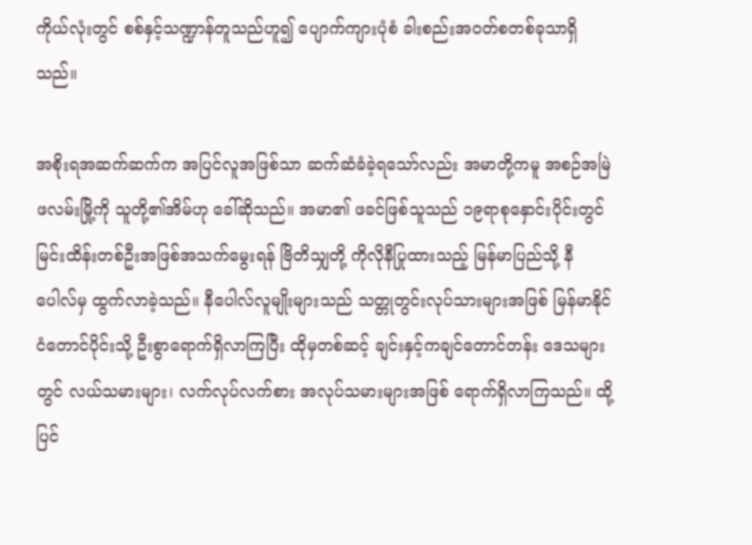ကိုယ်လုံးတွင် စစ်နှင့်သဏ္ဍာန်တူသည်ဟူ၍ ပျောက်ကျားပုံစံ ခါးစည်းအဝတ်စတစ်ခုသာရှိသည်။

အစိုးရအဆက်ဆက်က အပြင်လူအဖြစ်သာ ဆက်ဆံခံခဲ့ရသော်လည်း အမာတို့ကမူ အစဉ်အမြဲ ဖလမ်းမြို့ကို သူတို့၏အိမ်ဟု ခေါ်ဆိုသည်။ အမာ၏ ဖခင်ဖြစ်သူသည် ၁၉ရာစုနှောင်းပိုင်းတွင် မြင်းထိန်းတစ်ဦးအဖြစ်အသက်မွေးရန် ဗြိတိသျှတို့ ကိုလိုနီပြုထားသည့် မြန်မာပြည်သို့ နီပေါလ်မှ ထွက်လာခဲ့သည်။ နီပေါလ်လူမျိုးများသည် သတ္တုတွင်းလုပ်သားများအဖြစ် မြန်မာနိုင်ငံတောင်ပိုင်းသို့ ဦးစွာရောက်ရှိလာကြပြီး ထိုမှတစ်ဆင့် ချင်းနှင့်ကချင်တောင်တန်း ဒေသများတွင် လယ်သမားများ၊ လက်လုပ်လက်စား အလုပ်သမားများအဖြစ် ရောက်ရှိလာကြသည်။ ထို့ပြင်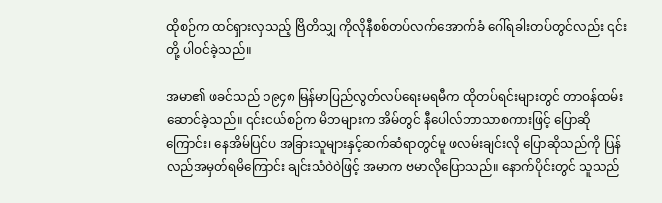ထိုစဉ်က ထင်ရှားလှသည့် ဗြိတိသျှ ကိုလိုနီစစ်တပ်လက်အောက်ခံ ဂေါ်ရခါးတပ်တွင်လည်း ၎င်းတို့ ပါဝင်ခဲ့သည်။

အမာ၏ ဖခင်သည် ၁၉၄၈ မြန်မာပြည်လွတ်လပ်ရေးမရမီက ထိုတပ်ရင်းများတွင် တာဝန်ထမ်းဆောင်ခဲ့သည်။ ၎င်းငယ်စဉ်က မိဘများက အိမ်တွင် နီပေါလ်ဘာသာစကားဖြင့် ပြောဆိုကြောင်း၊ နေအိမ်ပြင်ပ အခြားသူများနှင့်ဆက်ဆံရာတွင်မူ ဖလမ်းချင်းလို ပြောဆိုသည်ကို ပြန်လည်အမှတ်ရမိကြောင်း ချင်းသံဝဲဝဲဖြင့် အမာက ဗမာလိုပြောသည်။ နောက်ပိုင်းတွင် သူသည်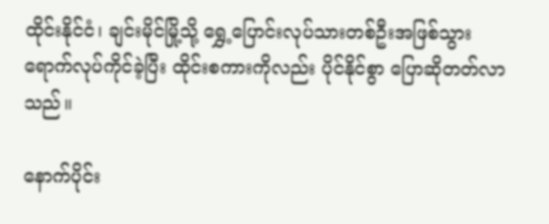ထိုင်းနိုင်ငံ၊ ချင်းမိုင်မြို့သို့ ရွှေ့ပြောင်းလုပ်သားတစ်ဦးအဖြစ်သွားရောက်လုပ်ကိုင်ခဲ့ပြီး ထိုင်းစကားကိုလည်း ပိုင်နိုင်စွာ ပြောဆိုတတ်လာသည်။

နောက်ပိုင်း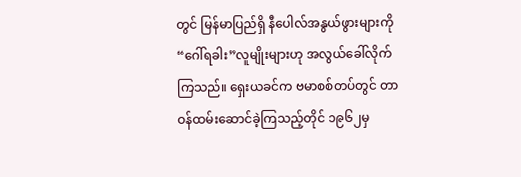တွင် မြန်မာပြည်ရှိ နီပေါလ်အနွယ်ဖွားများကို “ဂေါ်ရခါး”လူမျိုးများဟု အလွယ်ခေါ်လိုက်ကြသည်။ ရှေးယခင်က ဗမာစစ်တပ်တွင် တာဝန်ထမ်းဆောင်ခဲ့ကြသည့်တိုင် ၁၉၆၂မှ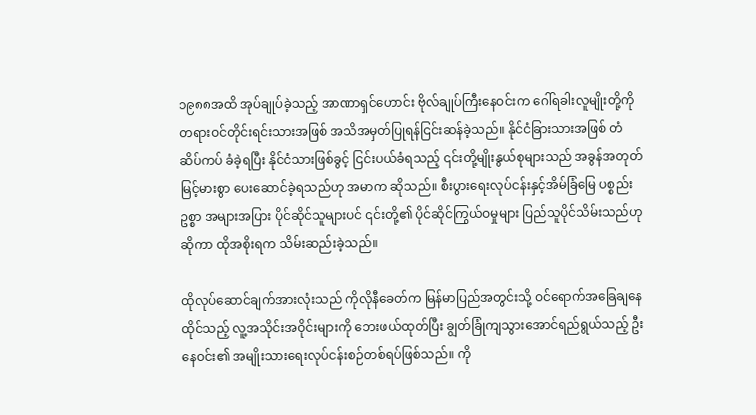၁၉၈၈အထိ အုပ်ချုပ်ခဲ့သည့် အာဏာရှင်ဟောင်း ဗိုလ်ချုပ်ကြီးနေဝင်းက ဂေါ်ရခါးလူမျိုးတို့ကို တရားဝင်တိုင်းရင်းသားအဖြစ် အသိအမှတ်ပြုရန်ငြင်းဆန်ခဲ့သည်။ နိုင်ငံခြားသားအဖြစ် တံဆိပ်ကပ် ခံခဲ့ရပြီး နိုင်ငံသားဖြစ်ခွင့် ငြင်းပယ်ခံရသည့် ၎င်းတို့မျိုးနွယ်စုများသည် အခွန်အတုတ် မြင့်မားစွာ ပေးဆောင်ခဲ့ရသည်ဟု အမာက ဆိုသည်။ စီးပွားရေးလုပ်ငန်းနှင့်အိမ်ခြံမြေ ပစ္စည်းဥစ္စာ အများအပြား ပိုင်ဆိုင်သူများပင် ၎င်းတို့၏ ပိုင်ဆိုင်ကြွယ်ဝမှုများ ပြည်သူပိုင်သိမ်းသည်ဟုဆိုကာ ထိုအစိုးရက သိမ်းဆည်းခဲ့သည်။

ထိုလုပ်ဆောင်ချက်အားလုံးသည် ကိုလိုနီခေတ်က မြန်မာပြည်အတွင်းသို့ ဝင်ရောက်အခြေချနေထိုင်သည့် လူ့အသိုင်းအဝိုင်းများကို ဘေးဖယ်ထုတ်ပြီး ချွတ်ခြုံကျသွားအောင်ရည်ရွယ်သည့် ဦးနေဝင်း၏ အမျိုးသားရေးလုပ်ငန်းစဉ်တစ်ရပ်ဖြစ်သည်။ ကို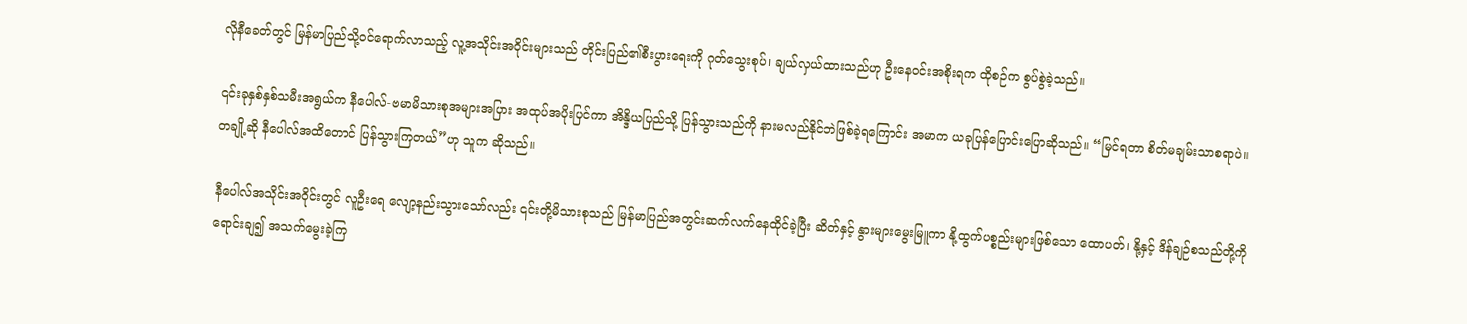လိုနီခေတ်တွင် မြန်မာပြည်သို့ဝင်ရောက်လာသည့် လူ့အသိုင်းအဝိုင်းများသည် တိုင်းပြည်၏စီးပွားရေးကို ဂုတ်သွေးစုပ်၊ ချယ်လှယ်ထားသည်ဟု ဦးနေဝင်းအစိုးရက ထိုစဉ်က စွပ်စွဲခဲ့သည်။

၎င်းခုနှစ်နှစ်သမီးအရွယ်က နီပေါလ်-ဗမာမိသားစုအများအပြား အထုပ်အပိုးပြင်ကာ အိန္ဒိယပြည်သို့ ပြန်သွားသည်ကို နားမလည်နိုင်ဘဲဖြစ်ခဲ့ရကြောင်း အမာက ယခုပြန်ပြောင်းပြောဆိုသည်။ “မြင်ရတာ စိတ်မချမ်းသာစရာပဲ။ တချို့ဆို နီပေါလ်အထိတောင် ပြန်သွားကြတယ်”ဟု သူက ဆိုသည်။

နီပေါလ်အသိုင်းအဝိုင်းတွင် လူဦးရေ လျော့နည်းသွားသော်လည်း ၎င်းတို့မိသားစုသည် မြန်မာပြည်အတွင်းဆက်လက်နေထိုင်ခဲ့ပြီး ဆိတ်နှင့် နွားများမွေးမြူကာ နို့ထွက်ပစ္စည်းများဖြစ်သော ထောပတ်၊ နို့နှင့် ဒိန်ချဉ်စသည်တို့ကို ရောင်းချ၍ အသက်မွေးခဲ့ကြ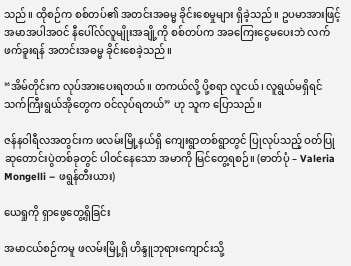သည်။ ထိုစဉ်က စစ်တပ်၏ အတင်းအဓမ္မ ခိုင်းစေမှုများ ရှိခဲ့သည်။ ဥပမာအားဖြင့် အမာအပါအဝင် နီပေါ်လ်လူမျိုးအချို့ကို စစ်တပ်က အခကြေးငွေမပေးဘဲ လက်ဖက်ခူးရန် အတင်းအဓမ္မ ခိုင်းစေခဲ့သည်။

“အိမ်တိုင်းက လုပ်အားပေးရတယ်။ တကယ်လို့ ပို့စရာ လူငယ်၊ လူရွယ်မရှိရင် သက်ကြီးရွယ်အိုတွေက ဝင်လုပ်ရတယ်” ဟု သူက ပြောသည်။

ဇန်နဝါရီလအတွင်းက ဖလမ်းမြို့နယ်ရှိ ကျေးရွာတစ်ရွာတွင် ပြုလုပ်သည့် ဝတ်ပြုဆုတောင်းပွဲတစ်ခုတွင် ပါဝင်နေသော အမာကို မြင်တွေ့ရစဉ်။ (ဓာတ်ပုံ – Valeria Mongelli – ဖရွန်တီးယား)

ယေရှုကို ရှာဖွေတွေ့ရှိခြင်း

အမာငယ်စဉ်ကမူ ဖလမ်းမြို့ရှိ ဟိန္ဒူဘုရားကျောင်းသို့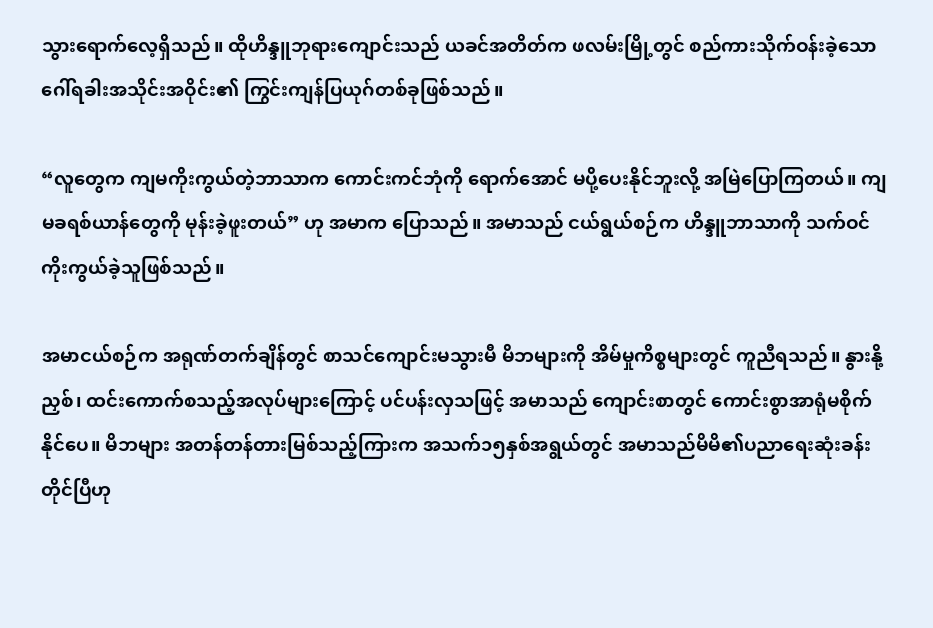သွားရောက်လေ့ရှိသည်။ ထိုဟိန္ဒူဘုရားကျောင်းသည် ယခင်အတိတ်က ဖလမ်းမြို့တွင် စည်ကားသိုက်ဝန်းခဲ့သော ဂေါ်ရခါးအသိုင်းအဝိုင်း၏ ကြွင်းကျန်ပြယုဂ်တစ်ခုဖြစ်သည်။

“လူတွေက ကျမကိုးကွယ်တဲ့ဘာသာက ကောင်းကင်ဘုံကို ရောက်အောင် မပို့ပေးနိုင်ဘူးလို့ အမြဲပြောကြတယ်။ ကျမခရစ်ယာန်တွေကို မုန်းခဲ့ဖူးတယ်” ဟု အမာက ပြောသည်။ အမာသည် ငယ်ရွယ်စဉ်က ဟိန္ဒူဘာသာကို သက်ဝင်ကိုးကွယ်ခဲ့သူဖြစ်သည်။

အမာငယ်စဉ်က အရုဏ်တက်ချိန်တွင် စာသင်ကျောင်းမသွားမီ မိဘများကို အိမ်မှုကိစ္စများတွင် ကူညီရသည်။ နွားနို့ညှစ်၊ ထင်းကောက်စသည့်အလုပ်များကြောင့် ပင်ပန်းလှသဖြင့် အမာသည် ကျောင်းစာတွင် ကောင်းစွာအာရုံမစိုက်နိုင်ပေ။ မိဘများ အတန်တန်တားမြစ်သည့်ကြားက အသက်၁၅နှစ်အရွယ်တွင် အမာသည်မိမိ၏ပညာရေးဆုံးခန်းတိုင်ပြီဟု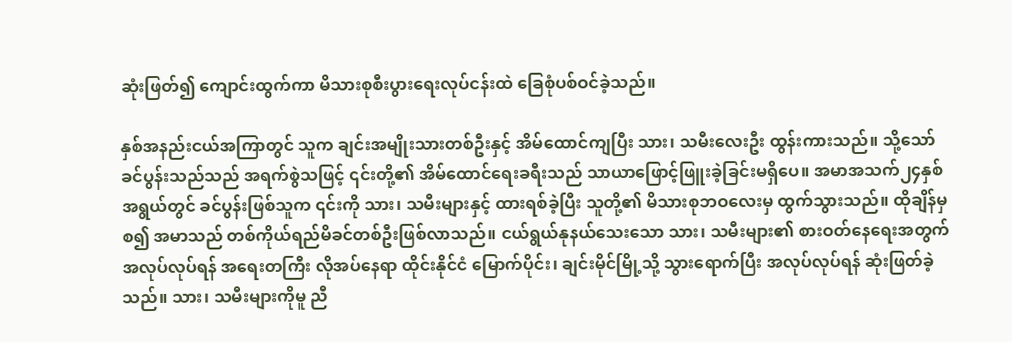ဆုံးဖြတ်၍ ကျောင်းထွက်ကာ မိသားစုစီးပွားရေးလုပ်ငန်းထဲ ခြေစုံပစ်ဝင်ခဲ့သည်။

နှစ်အနည်းငယ်အကြာတွင် သူက ချင်းအမျိုးသားတစ်ဦးနှင့် အိမ်ထောင်ကျပြီး သား၊ သမီးလေးဦး ထွန်းကားသည်။ သို့သော် ခင်ပွန်းသည်သည် အရက်စွဲသဖြင့် ၎င်းတို့၏ အိမ်ထောင်ရေးခရီးသည် သာယာဖြောင့်ဖြူးခဲ့ခြင်းမရှိပေ။ အမာအသက်၂၄နှစ်အရွယ်တွင် ခင်ပွန်းဖြစ်သူက ၎င်းကို သား၊ သမီးများနှင့် ထားရစ်ခဲ့ပြီး သူတို့၏ မိသားစုဘဝလေးမှ ထွက်သွားသည်။ ထိုချိန်မှစ၍ အမာသည် တစ်ကိုယ်ရည်မိခင်တစ်ဦးဖြစ်လာသည်။ ငယ်ရွယ်နုနယ်သေးသော သား၊ သမီးများ၏ စားဝတ်နေရေးအတွက် အလုပ်လုပ်ရန် အရေးတကြီး လိုအပ်နေရာ ထိုင်းနိုင်ငံ မြောက်ပိုင်း၊ ချင်းမိုင်မြို့သို့ သွားရောက်ပြီး အလုပ်လုပ်ရန် ဆုံးဖြတ်ခဲ့သည်။ သား၊ သမီးများကိုမူ ညီ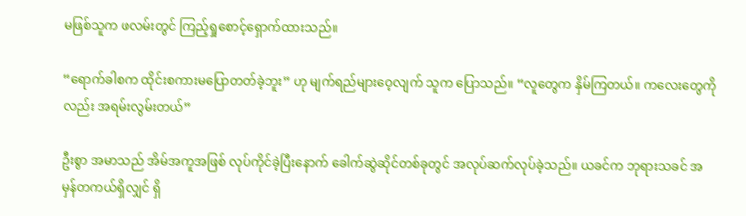မဖြစ်သူက ဖလမ်းတွင် ကြည့်ရှုစောင့်ရှောက်ထားသည်။

“ရောက်ခါစက ထိုင်းစကားမပြောတတ်ခဲ့ဘူး” ဟု မျက်ရည်များဝေ့လျက် သူက ပြောသည်။ “လူတွေက နှိမ်ကြတယ်။ ကလေးတွေကိုလည်း အရမ်းလွမ်းတယ်”

ဦးစွာ အမာသည် အိမ်အကူအဖြစ် လုပ်ကိုင်ခဲ့ပြီးနောက် ခေါက်ဆွဲဆိုင်တစ်ခုတွင် အလုပ်ဆက်လုပ်ခဲ့သည်။ ယခင်က ဘုရားသခင် အမှန်တကယ်ရှိလျှင် ရှိ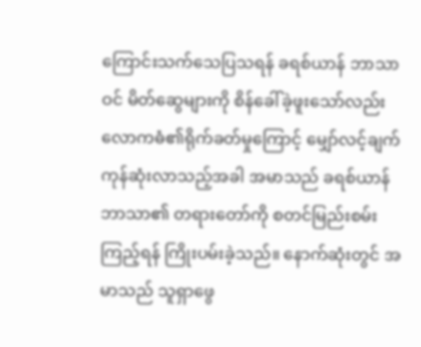ကြောင်းသက်သေပြသရန် ခရစ်ယာန် ဘာသာဝင် မိတ်ဆွေများကို စိန်ခေါ်ခဲ့ဖူးသော်လည်း လောကဓံ၏ရိုက်ခတ်မှုကြောင့် မျှော်လင့်ချက် ကုန်ဆုံးလာသည့်အခါ အမာသည် ခရစ်ယာန်ဘာသာ၏ တရားတော်ကို စတင်မြည်းစမ်းကြည့်ရန် ကြိုးပမ်းခဲ့သည်။ နောက်ဆုံးတွင် အမာသည် သူရှာဖွေ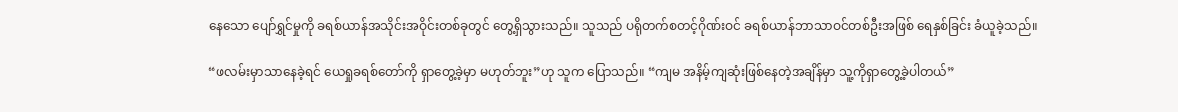နေသော ပျော်ရွှင်မှုကို ခရစ်ယာန်အသိုင်းအဝိုင်းတစ်ခုတွင် တွေ့ရှိသွားသည်။ သူသည် ပရိုတက်စတင့်ဂိုဏ်းဝင် ခရစ်ယာန်ဘာသာဝင်တစ်ဦးအဖြစ် ရေနှစ်ခြင်း ခံယူခဲ့သည်။

“ဖလမ်းမှာသာနေခဲ့ရင် ယေရှုခရစ်တော်ကို ရှာတွေ့ခဲ့မှာ မဟုတ်ဘူး”ဟု သူက ပြောသည်။ “ကျမ အနိမ့်ကျဆုံးဖြစ်နေတဲ့အချိန်မှာ သူ့ကိုရှာတွေ့ခဲ့ပါတယ်”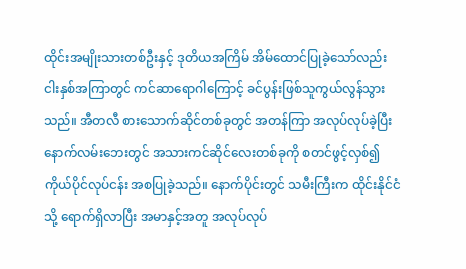ထိုင်းအမျိုးသားတစ်ဦးနှင့် ဒုတိယအကြိမ် အိမ်ထောင်ပြုခဲ့သော်လည်း ငါးနှစ်အကြာတွင် ကင်ဆာရောဂါကြောင့် ခင်ပွန်းဖြစ်သူကွယ်လွန်သွားသည်။ အီတလီ စားသောက်ဆိုင်တစ်ခုတွင် အတန်ကြာ အလုပ်လုပ်ခဲ့ပြီးနောက်လမ်းဘေးတွင် အသားကင်ဆိုင်လေးတစ်ခုကို စတင်ဖွင့်လှစ်၍ ကိုယ်ပိုင်လုပ်ငန်း အစပြုခဲ့သည်။ နောက်ပိုင်းတွင် သမီးကြီးက ထိုင်းနိုင်ငံသို့ ရောက်ရှိလာပြီး အမာနှင့်အတူ အလုပ်လုပ်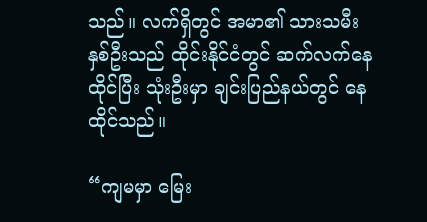သည်။ လက်ရှိတွင် အမာ၏ သားသမီးနှစ်ဦးသည် ထိုင်းနိုင်ငံတွင် ဆက်လက်နေထိုင်ပြီး သုံးဦးမှာ ချင်းပြည်နယ်တွင် နေထိုင်သည်။

“ကျမမှာ မြေး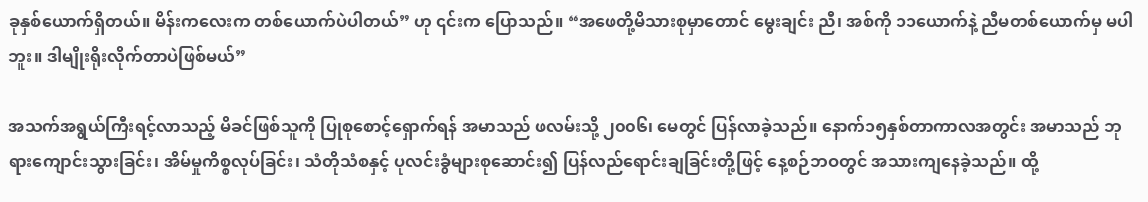ခုနှစ်ယောက်ရှိတယ်။ မိန်းကလေးက တစ်ယောက်ပဲပါတယ်” ဟု ၎င်းက ပြောသည်။ “အဖေတို့မိသားစုမှာတောင် မွေးချင်း ညီ၊ အစ်ကို ၁၁ယောက်နဲ့ ညီမတစ်ယောက်မှ မပါဘူး။ ဒါမျိုးရိုးလိုက်တာပဲဖြစ်မယ်”

အသက်အရွယ်ကြီးရင့်လာသည့် မိခင်ဖြစ်သူကို ပြုစုစောင့်ရှောက်ရန် အမာသည် ဖလမ်းသို့ ၂၀၀၆၊ မေတွင် ပြန်လာခဲ့သည်။ နောက်၁၅နှစ်တာကာလအတွင်း အမာသည် ဘုရားကျောင်းသွားခြင်း၊ အိမ်မှုကိစ္စလုပ်ခြင်း၊ သံတိုသံစနှင့် ပုလင်းခွံများစုဆောင်း၍ ပြန်လည်ရောင်းချခြင်းတို့ဖြင့် နေ့စဉ်ဘဝတွင် အသားကျနေခဲ့သည်။ ထို့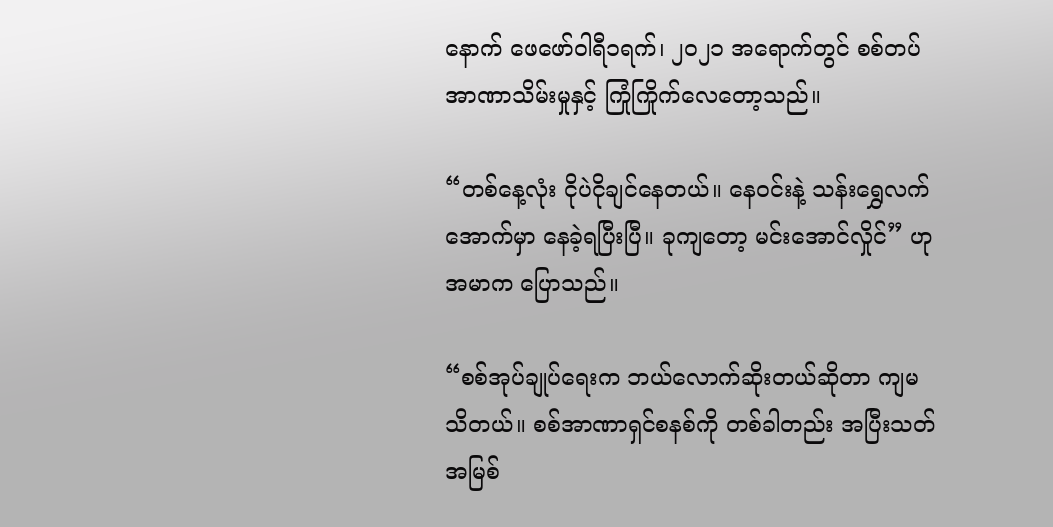နောက် ဖေဖော်ဝါရီ၁ရက်၊ ၂၀၂၁ အရောက်တွင် စစ်တပ်အာဏာသိမ်းမှုနှင့် ကြုံကြိုက်လေတော့သည်။

“တစ်နေ့လုံး ငိုပဲငိုချင်နေတယ်။ နေဝင်းနဲ့ သန်းရွှေလက်အောက်မှာ နေခဲ့ရပြီးပြီ။ ခုကျတော့ မင်းအောင်လှိုင်” ဟု အမာက ပြောသည်။

“စစ်အုပ်ချုပ်ရေးက ဘယ်လောက်ဆိုးတယ်ဆိုတာ ကျမသိတယ်။ စစ်အာဏာရှင်စနစ်ကို တစ်ခါတည်း အပြီးသတ် အမြစ်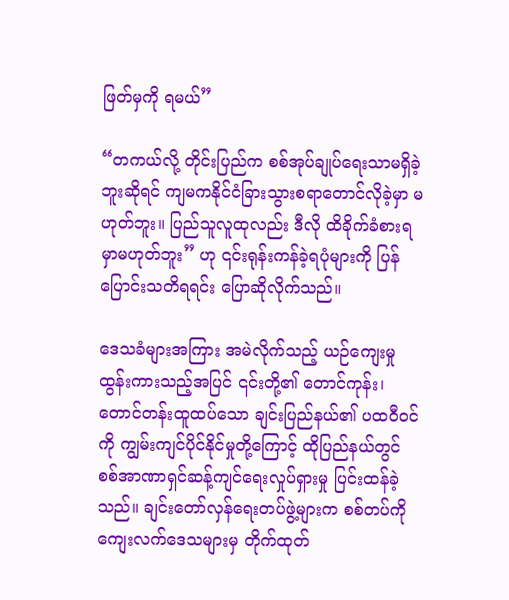ဖြတ်မှကို ရမယ်”

“တကယ်လို့ တိုင်းပြည်က စစ်အုပ်ချုပ်ရေးသာမရှိခဲ့ဘူးဆိုရင် ကျမကနိုင်ငံခြားသွားစရာတောင်လိုခဲ့မှာ မဟုတ်ဘူး။ ပြည်သူလူထုလည်း ဒီလို ထိခိုက်ခံစားရမှာမဟုတ်ဘူး” ဟု ၎င်းရုန်းကန်ခဲ့ရပုံများကို ပြန်ပြောင်းသတိရရင်း ပြောဆိုလိုက်သည်။

ဒေသခံများအကြား အမဲလိုက်သည့် ယဉ်ကျေးမှုထွန်းကားသည့်အပြင် ၎င်းတို့၏ တောင်ကုန်း၊ တောင်တန်းထူထပ်သော ချင်းပြည်နယ်၏ ပထဝီဝင်ကို ကျွမ်းကျင်ပိုင်နိုင်မှုတို့ကြောင့် ထိုပြည်နယ်တွင် စစ်အာဏာရှင်ဆန့်ကျင်ရေးလှုပ်ရှားမှု ပြင်းထန်ခဲ့သည်။ ချင်းတော်လှန်ရေးတပ်ဖွဲ့များက စစ်တပ်ကို ကျေးလက်ဒေသများမှ တိုက်ထုတ်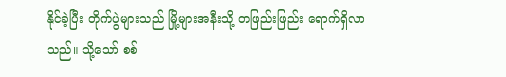နိုင်ခဲ့ပြီး တိုက်ပွဲများသည် မြို့များအနီးသို့ တဖြည်းဖြည်း ရောက်ရှိလာသည်။ သို့သော် စစ်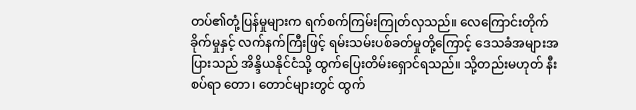တပ်၏တုံ့ပြန်မှုများက ရက်စက်ကြမ်းကြုတ်လှသည်။ လေကြောင်းတိုက်ခိုက်မှုနှင့် လက်နက်ကြီးဖြင့် ရမ်းသမ်းပစ်ခတ်မှုတို့ကြောင့် ဒေသခံအများအပြားသည် အိန္ဒိယနိုင်ငံသို့ ထွက်ပြေးတိမ်းရှောင်ရသည်။ သို့တည်းမဟုတ် နီးစပ်ရာ တော၊ တောင်များတွင် ထွက်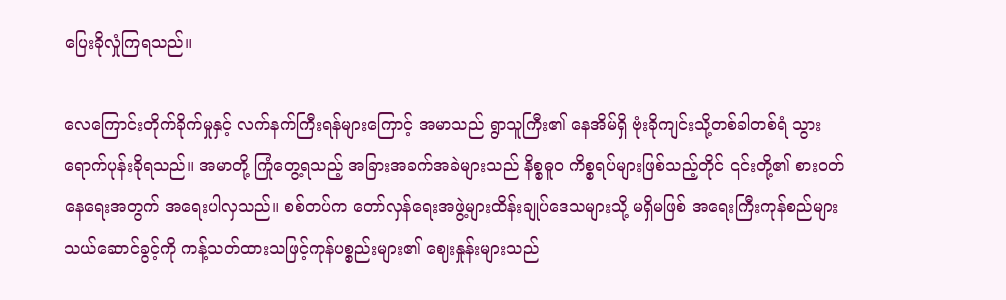ပြေးခိုလှုံကြရသည်။

လေကြောင်းတိုက်ခိုက်မှုနှင့် လက်နက်ကြီးရန်များကြောင့် အမာသည် ရွာသူကြီး၏ နေအိမ်ရှိ ဗုံးခိုကျင်းသို့တစ်ခါတစ်ရံ သွားရောက်ပုန်းခိုရသည်။ အမာတို့ ကြုံတွေ့ရသည့် အခြားအခက်အခဲများသည် နိစ္စဓူဝ ကိစ္စရပ်များဖြစ်သည့်တိုင် ၎င်းတို့၏ စားဝတ်နေရေးအတွက် အရေးပါလှသည်။ စစ်တပ်က တော်လှန်ရေးအဖွဲ့များထိန်းချုပ်ဒေသများသို့ မရှိမဖြစ် အရေးကြီးကုန်စည်များ သယ်ဆောင်ခွင့်ကို ကန့်သတ်ထားသဖြင့်ကုန်ပစ္စည်းများ၏ ဈေးနှုန်းများသည်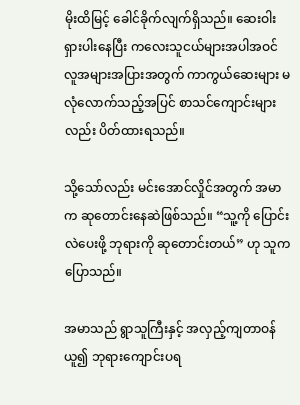မိုးထိမြင့် ခေါင်ခိုက်လျက်ရှိသည်။ ဆေးဝါးရှားပါးနေပြီး ကလေးသူငယ်များအပါအဝင် လူအများအပြားအတွက် ကာကွယ်ဆေးများ မလုံလောက်သည့်အပြင် စာသင်ကျောင်းများလည်း ပိတ်ထားရသည်။

သို့သော်လည်း မင်းအောင်လှိုင်အတွက် အမာက ဆုတောင်းနေဆဲဖြစ်သည်။ “သူ့ကို ပြောင်းလဲပေးဖို့ ဘုရားကို ဆုတောင်းတယ်” ဟု သူက ပြောသည်။

အမာသည် ရွာသူကြီးနှင့် အလှည့်ကျတာဝန်ယူ၍ ဘုရားကျောင်းပရ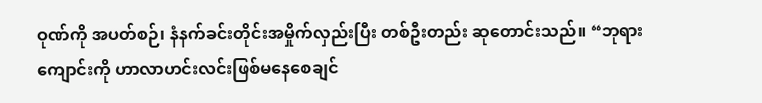ဝုဏ်ကို အပတ်စဉ်၊ နံနက်ခင်းတိုင်းအမှိုက်လှည်းပြီး တစ်ဦးတည်း ဆုတောင်းသည်။ “ဘုရားကျောင်းကို ဟာလာဟင်းလင်းဖြစ်မနေစေချင်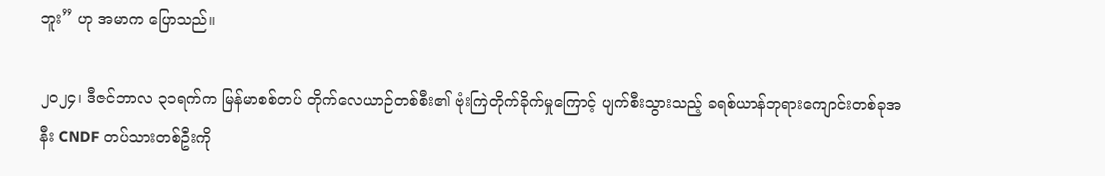ဘူး” ဟု အမာက ပြောသည်။

၂၀၂၄၊ ဒီဇင်ဘာလ ၃၁ရက်က မြန်မာစစ်တပ် တိုက်လေယာဉ်တစ်စီး၏ ဗုံးကြဲတိုက်ခိုက်မှုကြောင့် ပျက်စီးသွားသည့် ခရစ်ယာန်ဘုရားကျောင်းတစ်ခုအနီး CNDF တပ်သားတစ်ဦးကို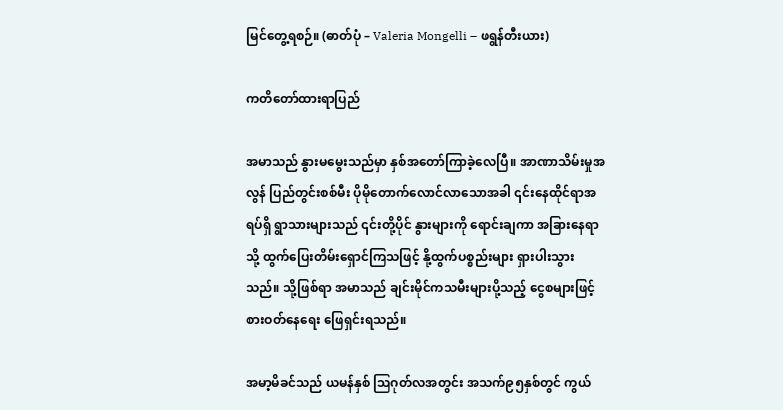မြင်တွေ့ရစဉ်။ (ဓာတ်ပုံ – Valeria Mongelli – ဖရွန်တီးယား)

ကတိတော်ထားရာပြည်

အမာသည် နွားမမွေးသည်မှာ နှစ်အတော်ကြာခဲ့လေပြီ။ အာဏာသိမ်းမှုအလွန် ပြည်တွင်းစစ်မီး ပိုမိုတောက်လောင်လာသောအခါ ၎င်းနေထိုင်ရာအရပ်ရှိ ရွာသားများသည် ၎င်းတို့ပိုင် နွားများကို ရောင်းချကာ အခြားနေရာသို့ ထွက်ပြေးတိမ်းရှောင်ကြသဖြင့် နို့ထွက်ပစ္စည်းများ ရှားပါးသွားသည်။ သို့ဖြစ်ရာ အမာသည် ချင်းမိုင်ကသမီးများပို့သည့် ငွေစများဖြင့် စားဝတ်နေရေး ဖြေရှင်းရသည်။

အမာ့မိခင်သည် ယမန်နှစ် ဩဂုတ်လအတွင်း အသက်၉၅နှစ်တွင် ကွယ်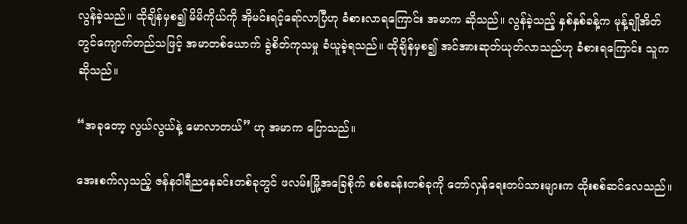လွန်ခဲ့သည်။ ထိုချိန်မှစ၍ မိမိကိုယ်ကို အိုမင်းရင့်ရော်လာပြီဟု ခံစားလာရကြောင်း အမာက ဆိုသည်။ လွန်ခဲ့သည့် နှစ်နှစ်ခန့်က မုန့်ချိုအိတ်တွင်ကျောက်တည်သဖြင့် အမာတစ်ယောက် ခွဲစိတ်ကုသမှု ခံယူခဲ့ရသည်။ ထိုချိန်မှစ၍ အင်အားဆုတ်ယုတ်လာသည်ဟု ခံစားရကြောင်း သူကဆိုသည်။

“အခုတော့ လွယ်လွယ်နဲ့ မောလာတယ်” ဟု အမာက ပြောသည်။

အေးစက်လှသည့် ဇန်နဝါရီညနေခင်းတစ်ခုတွင် ဖလမ်းမြို့အခြေစိုက် စစ်စခန်းတစ်ခုကို တော်လှန်ရေးတပ်သားများက ထိုးစစ်ဆင်လေသည်။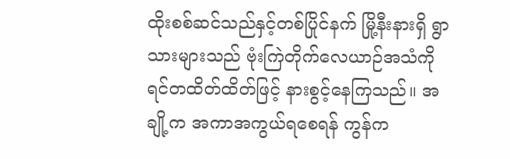ထိုးစစ်ဆင်သည်နှင့်တစ်ပြိုင်နက် မြို့နီးနားရှိ ရွာသားများသည် ဗုံးကြဲတိုက်လေယာဉ်အသံကို ရင်တထိတ်ထိတ်ဖြင့် နားစွင့်နေကြသည်။ အချို့က အကာအကွယ်ရစေရန် ကွန်က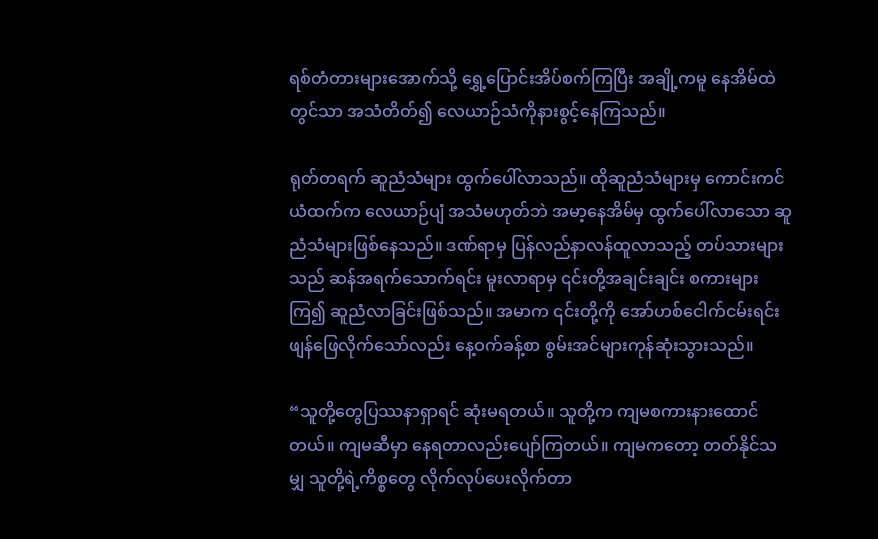ရစ်တံတားများအောက်သို့ ရွှေ့ပြောင်းအိပ်စက်ကြပြီး အချို့ကမူ နေအိမ်ထဲတွင်သာ အသံတိတ်၍ လေယာဉ်သံကိုနားစွင့်နေကြသည်။

ရုတ်တရက် ဆူညံသံများ ထွက်ပေါ်လာသည်။ ထိုဆူညံသံများမှ ကောင်းကင်ယံထက်က လေယာဉ်ပျံ အသံမဟုတ်ဘဲ အမာ့နေအိမ်မှ ထွက်ပေါ်လာသော ဆူညံသံများဖြစ်နေသည်။ ဒဏ်ရာမှ ပြန်လည်နာလန်ထူလာသည့် တပ်သားများသည် ဆန်အရက်သောက်ရင်း မူးလာရာမှ ၎င်းတို့အချင်းချင်း စကားများကြ၍ ဆူညံလာခြင်းဖြစ်သည်။ အမာက ၎င်းတို့ကို အော်ဟစ်ငေါက်ငမ်းရင်း ဖျန်ဖြေလိုက်သော်လည်း နေ့ဝက်ခန့်စာ စွမ်းအင်များကုန်ဆုံးသွားသည်။

“သူတို့တွေပြဿနာရှာရင် ဆုံးမရတယ်။ သူတို့က ကျမစကားနားထောင်တယ်။ ကျမဆီမှာ နေရတာလည်းပျော်ကြတယ်။ ကျမကတော့ တတ်နိုင်သမျှ သူတို့ရဲ့ကိစ္စတွေ လိုက်လုပ်ပေးလိုက်တာ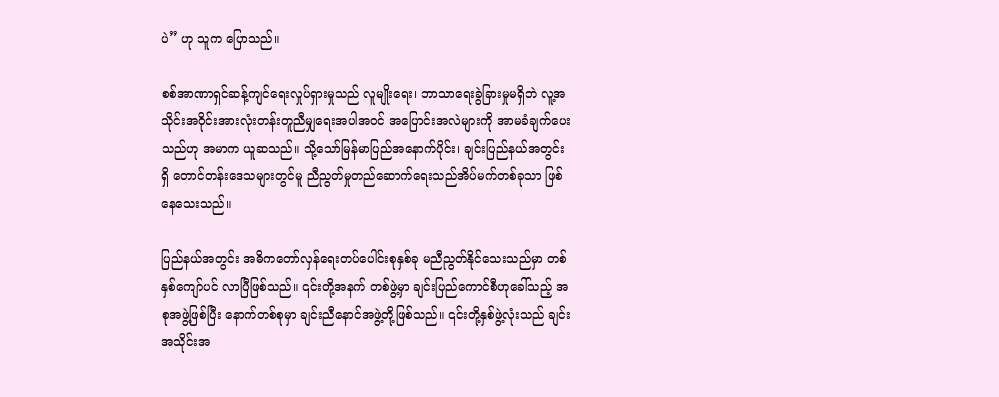ပဲ” ဟု သူက ပြောသည်။

စစ်အာဏာရှင်ဆန့်ကျင်ရေးလှုပ်ရှားမှုသည် လူမျိုးရေး၊ ဘာသာရေးခွဲခြားမှုမရှိဘဲ လူ့အသိုင်းအဝိုင်းအားလုံးတန်းတူညီမျှရေးအပါအဝင် အပြောင်းအလဲများကို အာမခံချက်ပေးသည်ဟု အမာက ယူဆသည်။ သို့သော်မြန်မာပြည်အနောက်ပိုင်း၊ ချင်းပြည်နယ်အတွင်းရှိ တောင်တန်းဒေသများတွင်မူ ညီညွတ်မှုတည်ဆောက်ရေးသည်အိပ်မက်တစ်ခုသာ ဖြစ်နေသေးသည်။

ပြည်နယ်အတွင်း အဓိကတော်လှန်ရေးတပ်ပေါင်းစုနှစ်ခု မညီညွတ်နိုင်သေးသည်မှာ တစ်နှစ်ကျော်ပင် လာပြီဖြစ်သည်။ ၎င်းတို့အနက် တစ်ဖွဲ့မှာ ချင်းပြည်ကောင်စီဟုခေါ်သည့် အစုအဖွဲ့ဖြစ်ပြီး နောက်တစ်စုမှာ ချင်းညီနောင်အဖွဲ့တို့ဖြစ်သည်။ ၎င်းတို့နှစ်ဖွဲ့လုံးသည် ချင်းအသိုင်းအ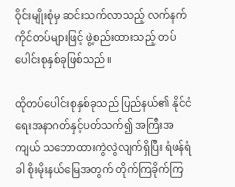ဝိုင်းမျိုးစုံမှ ဆင်းသက်လာသည့် လက်နက်ကိုင်တပ်များဖြင့် ဖွဲ့စည်းထားသည့် တပ်ပေါင်းစုနှစ်ခုဖြစ်သည်။

ထိုတပ်ပေါင်းစုနှစ်ခုသည် ပြည်နယ်၏ နိုင်ငံရေးအနာဂတ်နှင့်ပတ်သက်၍ အကြီးအကျယ် သဘောထားကွဲလွဲလျက်ရှိပြီး ရံဖန်ရံခါ စိုးမိုးနယ်မြေအတွက် တိုက်ကြခိုက်ကြ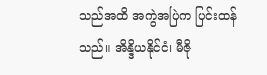သည်အထိ အကွဲအပြဲက ပြင်းထန်သည်။ အိန္ဒိယနိုင်ငံ၊ မီဇို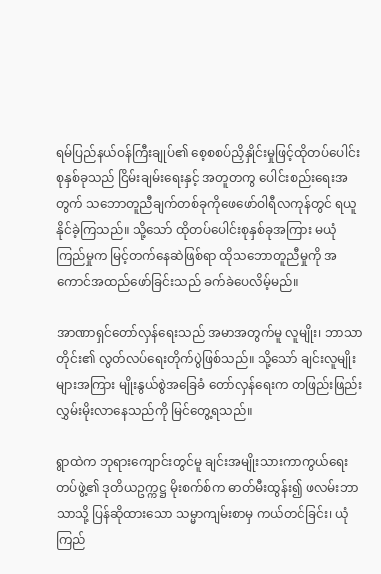ရမ်ပြည်နယ်ဝန်ကြီးချုပ်၏ စေ့စစပ်ညှိနှိုင်းမှုဖြင့်ထိုတပ်ပေါင်းစုနှစ်ခုသည် ငြိမ်းချမ်းရေးနှင့် အတူတကွ ပေါင်းစည်းရေးအတွက် သဘောတူညီချက်တစ်ခုကိုဖေဖော်ဝါရီလကုန်တွင် ရယူနိုင်ခဲ့ကြသည်။ သို့သော် ထိုတပ်ပေါင်းစုနှစ်ခုအကြား မယုံကြည်မှုက မြင့်တက်နေဆဲဖြစ်ရာ ထိုသဘောတူညီမှုကို အကောင်အထည်ဖော်ခြင်းသည် ခက်ခဲပေလိမ့်မည်။

အာဏာရှင်တော်လှန်ရေးသည် အမာအတွက်မူ လူမျိုး၊ ဘာသာတိုင်း၏ လွတ်လပ်ရေးတိုက်ပွဲဖြစ်သည်။ သို့သော် ချင်းလူမျိုးများအကြား မျိုးနွယ်စွဲအခြေခံ တော်လှန်ရေးက တဖြည်းဖြည်းလွှမ်းမိုးလာနေသည်ကို မြင်တွေ့ရသည်။

ရွာထဲက ဘုရားကျောင်းတွင်မူ ချင်းအမျိုးသားကာကွယ်ရေးတပ်ဖွဲ့၏ ဒုတိယဥက္ကဋ္ဌ မိုးစက်စ်က ဓာတ်မီးထွန်း၍ ဖလမ်းဘာသာသို့ ပြန်ဆိုထားသော သမ္မာကျမ်းစာမှ ကယ်တင်ခြင်း၊ ယုံကြည်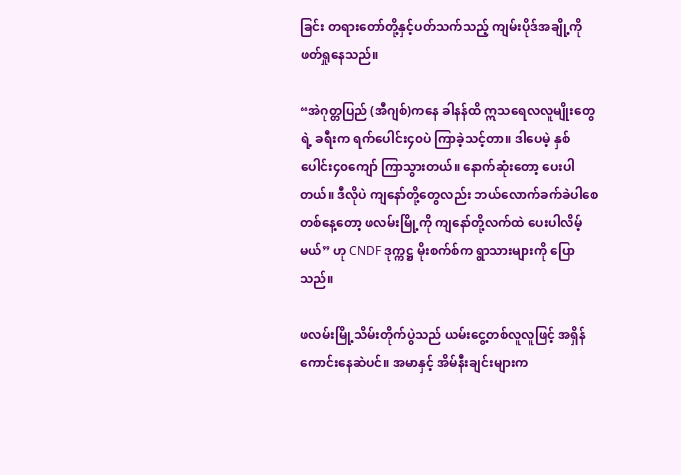ခြင်း တရားတော်တို့နှင့်ပတ်သက်သည့် ကျမ်းပိုဒ်အချို့ကို ဖတ်ရှုနေသည်။

“အဲဂုတ္တပြည် (အီဂျစ်)ကနေ ခါနန်ထိ ဣသရေလလူမျိုးတွေရဲ့ ခရီးက ရက်ပေါင်း၄၀ပဲ ကြာခဲ့သင့်တာ။ ဒါပေမဲ့ နှစ်ပေါင်း၄၀ကျော် ကြာသွားတယ်။ နောက်ဆုံးတော့ ပေးပါတယ်။ ဒီလိုပဲ ကျနော်တို့တွေလည်း ဘယ်လောက်ခက်ခဲပါစေ တစ်နေ့တော့ ဖလမ်းမြို့ကို ကျနော်တို့လက်ထဲ ပေးပါလိမ့်မယ်” ဟု CNDF ဒုက္ကဋ္ဌ မိုးစက်စ်က ရွာသားများကို ပြောသည်။

ဖလမ်းမြို့သိမ်းတိုက်ပွဲသည် ယမ်းငွေ့တစ်လူလူဖြင့် အရှိန်ကောင်းနေဆဲပင်။ အမာနှင့် အိမ်နီးချင်းများက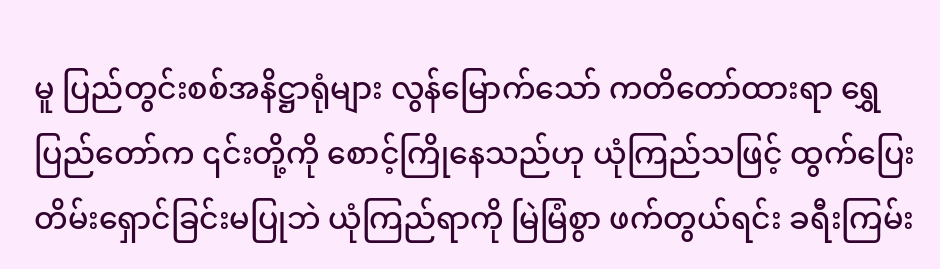မူ ပြည်တွင်းစစ်အနိဋ္ဌာရုံများ လွန်မြောက်သော် ကတိတော်ထားရာ ရွှေပြည်တော်က ၎င်းတို့ကို စောင့်ကြိုနေသည်ဟု ယုံကြည်သဖြင့် ထွက်ပြေးတိမ်းရှောင်ခြင်းမပြုဘဲ ယုံကြည်ရာကို မြဲမြံစွာ ဖက်တွယ်ရင်း ခရီးကြမ်း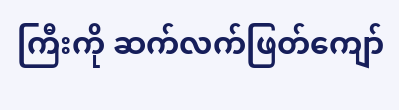ကြီးကို ဆက်လက်ဖြတ်ကျော်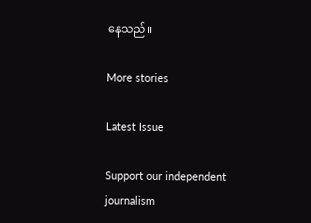နေသည်။

More stories

Latest Issue

Support our independent journalism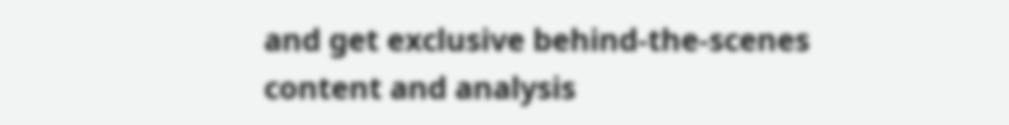and get exclusive behind-the-scenes content and analysis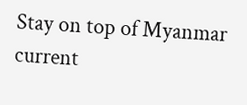Stay on top of Myanmar current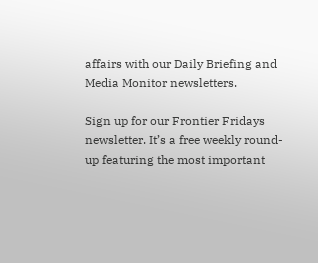affairs with our Daily Briefing and Media Monitor newsletters.

Sign up for our Frontier Fridays newsletter. It’s a free weekly round-up featuring the most important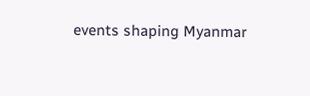events shaping Myanmar